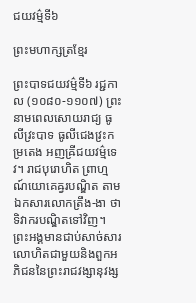ជយវម៌្មទី៦

ព្រះមហាក្សត្រខ្មែរ

ព្រះបាទជយវម៌្មទី៦ រជ្ជកាល (១០៨០-១១០៧) ព្រះនាមពេលសោយរាជ្យ ធូលីវ្រះបាទ ធូលីជេងវ្រះកម្រតេង អញឝ្រីជយវម្ម៌ទេវ។ រាជបុរោហិត ព្រាហ្មណ៍យោគេឝ្វរបណ្ឌិត តាមឯកសារលោកត្រឹង-ងា ថាទិវាករបណ្ឌិតទៅវិញ។ ព្រះអង្គមានជាប់សាច់សារលោហិតជាមួយនិងពួកអភិជននៃព្រះរាជវង្សានុវង្ស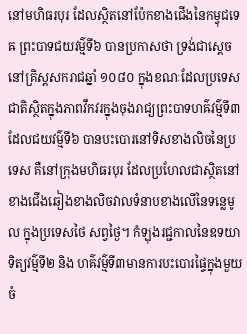នៅមហិធរបុរ ដែលស្ថិតនៅប៉ែកខាងជើងនៃកម្វុជទេឝ ព្រះបាទជយវម៌្មទី៦ បានប្រកាសថា ទ្រង់ជាស្តេចនៅគ្រិស្តសករាជឆ្នាំ ១០៨០ ក្នុងខណៈដែលប្រទេសជាតិស្ថិតក្នុងភាពវឹកវរក្នុងចុងរាជ្យព្រះបាទហឝ៌វម៌្មទី៣ ដែលជយវម៌្មទី៦ បានបះបោរនៅទិសខាងលិចនៃប្រទេស គឺនៅក្រុងមហិធរបុរ ដែលប្រហែលជាស្ថិតនៅខាងជើងឆៀងខាងលិចវាលទំនាបខាងលើនៃទន្លេមូល ក្នុងប្រទេសថៃ សព្វថ្ងៃ។ កំឡុងរជ្ជកាលនៃឧទយាទិត្យវម៌្មទី២ និង ហឝ៌វម៌្មទី៣មានការបះបោរផ្ទៃក្នុងមួយចំ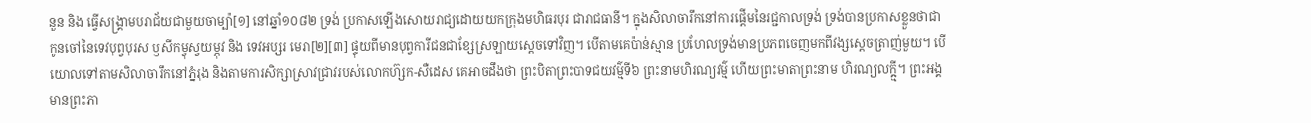នួន និង ធ្វើសង្គ្រាមបរាជ័យជាមួយចាម្ប៉ា[១] នៅឆ្នាំ១០៨២ ទ្រង់ ប្រកាសឡើងសោយរាជ្យដោយយកក្រុងមហិធរបុរ ជារាជធានី។ ក្នុងសិលាចារឹកនៅការផ្ដើមនៃរជ្ជកាលទ្រង់ ទ្រង់បានប្រកាសខ្លួនថាជាកូនចៅនៃទេវបុព្វបុរស ឫសីកម្វុស្វយម្ភុវ និង ទេវអប្សរ មេរា[២][៣] ផ្ទុយពីមានបុព្វការីជនជាខ្សែស្រឡាយស្ដេចទៅវិញ។ បើតាមគេប៉ាន់ស្មាន ប្រហែលទ្រង់មានប្រភពចេញមកពីវង្សស្ដេចត្រាញ់មួយ។ បើយោលទៅតាមសិលាចារឹកនៅភ្នំរុង និងតាមការសិក្សាស្រាវជ្រាវរបស់លោកហ៊្សក-សឺដេស គេអាចដឹងថា ព្រះបិតាព្រះបាទជយវម៌្មទី៦ ព្រះនាមហិរណ្យវម៌្ម ហើយព្រះមាតាព្រះនាម ហិរណ្យលក្ឝ្មី។ ព្រះអង្គមានព្រះភា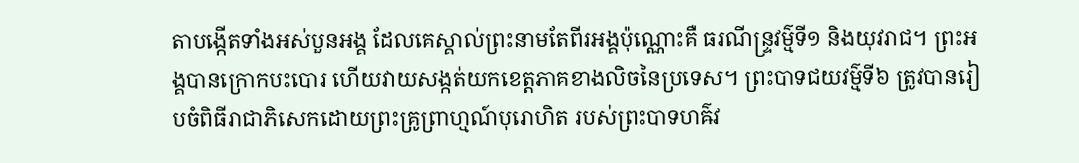តាបង្កើតទាំងអស់បួនអង្គ ដែលគេស្គាល់ព្រះនាមតែពីរអង្គប៉ុណ្ណោះគឺ ធរណីន្ទ្រវម៌្មទី១ និងយុវរាជ។ ព្រះអង្គបានក្រោកបះបោរ ហើយវាយសង្កត់យកខេត្តភាគខាងលិចនៃប្រទេស។ ព្រះបាទជយវម៌្មទី៦ ត្រូវបានរៀបចំពិធីរាជាភិសេកដោយព្រះគ្រូព្រាហ្មណ៍បុរោហិត របស់ព្រះបាទហឝ៌វ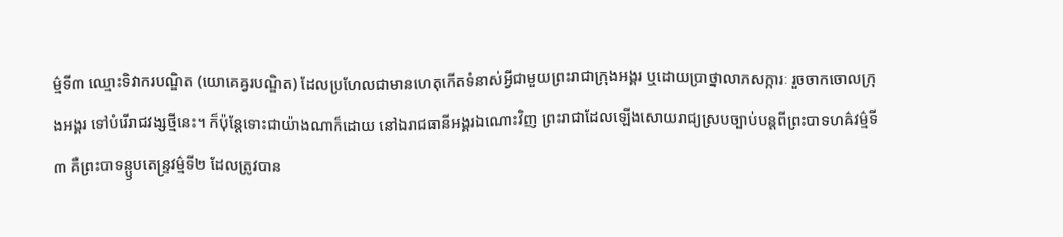ម៌្មទី៣ ឈ្មោះទិវាករបណ្ឌិត (យោគេឝ្វរបណ្ឌិត) ដែលប្រហែលជាមានហេតុកើតទំនាស់អ្វីជាមួយព្រះរាជាក្រុងអង្គរ ឬដោយប្រាថ្នាលាភសក្ការៈ រួចចាកចោលក្រុងអង្គរ ទៅបំរើរាជវង្សថ្មីនេះ។ ក៏ប៉ុន្តែទោះជាយ៉ាងណាក៏ដោយ នៅឯរាជធានីអង្គរឯណោះវិញ ព្រះរាជាដែលឡើងសោយរាជ្យស្របច្បាប់បន្តពីព្រះបាទហឝ៌វម៌្មទី៣ គឺព្រះបាទន្ឫបតេន្ទ្រវម៌្មទី២ ដែលត្រូវបាន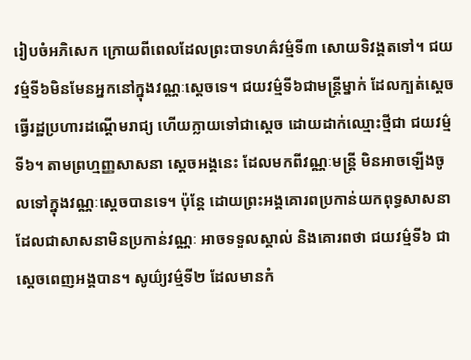រៀបចំអភិសេក ក្រោយពីពេលដែលព្រះបាទហឝ៌វម៌្មទី៣ សោយទិវង្គតទៅ។ ជយវម៌្មទី៦មិនមែនអ្នកនៅក្នុងវណ្ណៈស្ដេចទេ។ ជយវម៌្មទី៦ជាមន្ត្រីម្នាក់ ដែលក្បត់ស្ដេច ធ្វើរដ្ឋប្រហារដណ្ដើមរាជ្យ ហើយក្លាយទៅជាស្ដេច ដោយដាក់ឈ្មោះថ្មីជា ជយវម៌្មទី៦។ តាមព្រហ្មញ្ញសាសនា ស្ដេចអង្គនេះ ដែលមកពីវណ្ណៈមន្ត្រី មិនអាចឡើងចូលទៅក្នុងវណ្ណៈស្ដេចបានទេ។ ប៉ុន្តែ ដោយព្រះអង្គគោរពប្រកាន់យកពុទ្ធសាសនា ដែលជាសាសនាមិនប្រកាន់វណ្ណៈ អាចទទួលស្គាល់ និងគោរពថា ជយវម៌្មទី៦ ជាស្ដេចពេញអង្គបាន។ សូយ៌្យវម៌្មទី២ ដែលមានកំ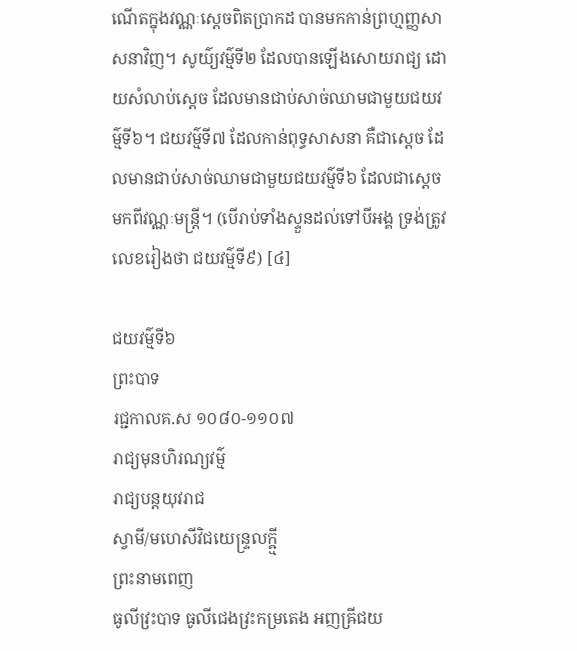ណើតក្នុងវណ្ណៈស្ដេចពិតប្រាកដ បានមកកាន់ព្រហ្មញ្ញសាសនាវិញ។ សូយ៌្យវម៌្មទី២ ដែលបានឡើងសោយរាជ្យ ដោយសំលាប់ស្ដេច ដែលមានជាប់សាច់ឈាមជាមួយជយវម៌្មទី៦។ ជយវម៌្មទី៧ ដែលកាន់ពុទ្ធសាសនា គឺជាស្ដេច ដែលមានជាប់សាច់ឈាមជាមួយជយវម៌្មទី៦ ដែលជាស្ដេចមកពីវណ្ណៈមន្ត្រី។ (បើរាប់ទាំងស្ទួនដល់ទៅបីអង្គ ទ្រង់ត្រូវលេខរៀងថា ជយវម៌្មទី៩) [៤]

ជយវម៌្មទី៦
ព្រះបាទ
រជ្ជកាលគ.ស ១០៨០-១១០៧
រាជ្យមុនហិរណ្យវម៌្ម
រាជ្យបន្តយុវរាជ
ស្វាមី/មហេសីវិជយេន្ទ្រលក្ឝ្មី
ព្រះនាមពេញ
ធូលីវ្រះបាទ ធូលីជេងវ្រះកម្រតេង អញឝ្រីជយ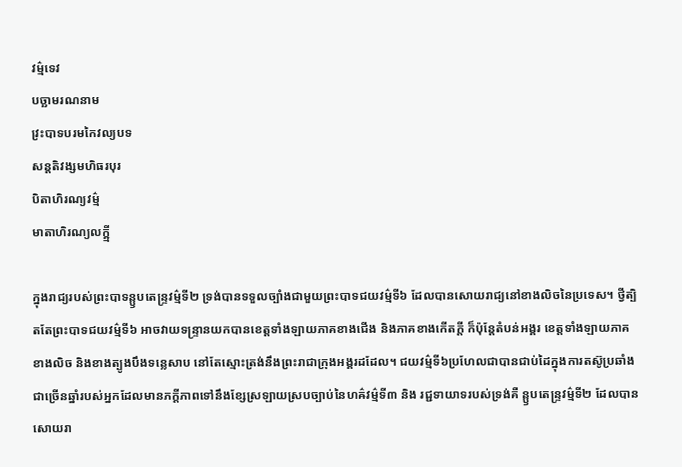វម្ម៌ទេវ
បច្ឆាមរណនាម
វ្រះបាទបរមកៃវល្យបទ
សន្តតិវង្សមហិធរបុរ
បិតាហិរណ្យវម៌្ម
មាតាហិរណ្យលក្ឝ្មី

ក្នុងរាជ្យរបស់ព្រះបាទន្ឫបតេន្ទ្រវម៌្មទី២ ទ្រង់បានទទួលច្បាំងជាមួយព្រះបាទជយវម៌្មទី៦ ដែលបានសោយរាជ្យនៅខាងលិចនៃប្រទេស។ ថ្វីត្បិតតែព្រះបាទជយវម៌្មទី៦ អាចវាយទន្ទ្រានយកបានខេត្តទាំងឡាយភាគខាងជើង និងភាគខាងកើតក្តី ក៏ប៉ុន្តែតំបន់អង្គរ ខេត្តទាំងឡាយភាគខាងលិច និងខាងត្បូងបឹងទន្លេសាប នៅតែស្មោះត្រង់នឹងព្រះរាជាក្រុងអង្គរដដែល។ ជយវម៌្មទី៦ប្រហែលជាបានជាប់ដៃក្នុងការតស៊ូប្រឆាំងជាច្រើនឆ្នាំរបស់អ្នកដែលមានភក្ដីភាពទៅនឹងខ្សែស្រឡាយស្របច្បាប់នៃហឝ៌វម៌្មទី៣ និង រជ្ជទាយាទរបស់ទ្រង់គឺ ន្ឫបតេន្ទ្រវម៌្មទី២ ដែលបានសោយរា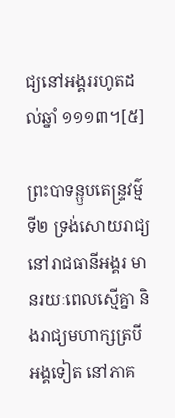ជ្យនៅអង្គររហូតដល់ឆ្នាំ ១១១៣។[៥]

ព្រះបាទន្ឫបតេន្ទ្រវម៌្មទី២ ទ្រង់សោយរាជ្យនៅរាជធានីអង្គរ មានរយៈពេលស្មើគ្នា និងរាជ្យមហាក្សត្របីអង្គទៀត នៅភាគ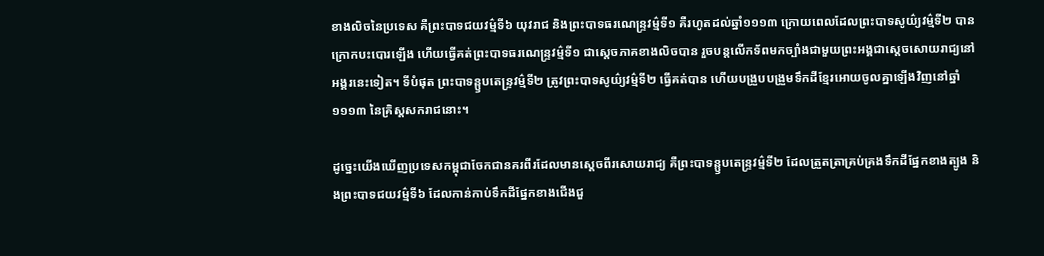ខាងលិចនៃប្រទេស គឺព្រះបាទជយវម៌្មទី៦ យុវរាជ និងព្រះបាទធរណេន្ទ្រវម៌្មទី១ គឺរហូតដល់ឆ្នាំ១១១៣ ក្រោយពេលដែលព្រះបាទសូយ៌្យវម៌្មទី២ បានក្រោកបះបោរឡើង ហើយធ្វើគត់ព្រះបាទធរណេន្ទ្រវម៌្មទី១ ជាស្ដេចភាគខាងលិចបាន រួចបន្តលើកទ័ពមកច្បាំងជាមួយព្រះអង្គជាស្ដេចសោយរាជ្យនៅអង្គរនេះទៀត។ ទីបំផុត ព្រះបាទន្ឫបតេន្ទ្រវម៌្មទី២ ត្រូវព្រះបាទសូយ៌្យវម៌្មទី២ ធ្វើគត់បាន ហើយបង្រួបបង្រួមទឹកដីខ្មែរអោយចូលគ្នាឡើងវិញនៅឆ្នាំ ១១១៣ នៃគ្រិស្ដសករាជនោះ។

ដូច្នេះយើងឃើញប្រទេសកម្ពុជាចែកជានគរពីរដែលមានស្ដេចពីរសោយរាជ្យ គឺព្រះបាទន្ឫបតេន្ទ្រវម៌្មទី២ ដែលត្រួតត្រាគ្រប់គ្រងទឹកដីផ្នែកខាងត្បូង និងព្រះបាទជយវម៌្មទី៦ ដែលកាន់កាប់ទឹកដីផ្នែកខាងជើងជួ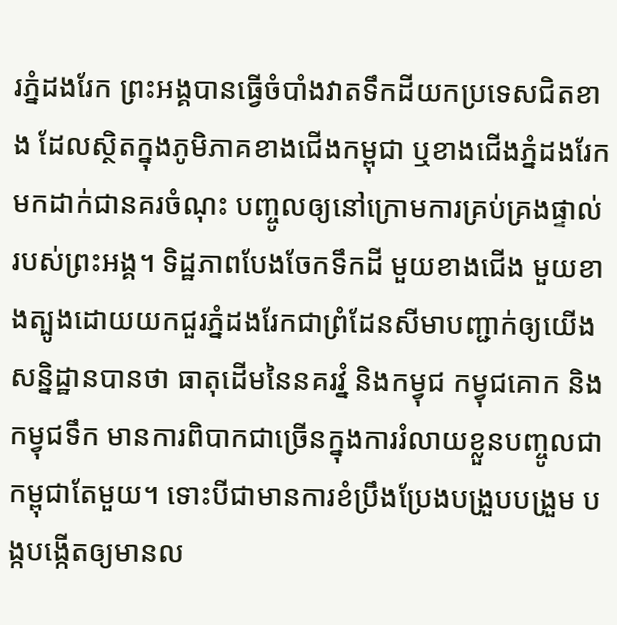រភ្នំដងរែក ព្រះអង្គបានធ្វើចំបាំងវាតទឹកដីយកប្រទេសជិតខាង ដែលស្ថិតក្នុងភូមិភាគខាងជើងកម្ពុជា ឬខាងជើងភ្នំដងរែក មកដាក់ជានគរចំណុះ បញ្ចូលឲ្យនៅក្រោមការគ្រប់គ្រងផ្ទាល់របស់ព្រះអង្គ។ ទិដ្ឋភាពបែងចែកទឹកដី មួយខាងជើង មួយខាងត្បូងដោយយកជួរភ្នំដងរែកជាព្រំដែនសីមាបញ្ជាក់ឲ្យយើង សន្និដ្ឋានបានថា ធាតុដើមនៃនគរវ្នំ និងកម្វុជ កម្វុជគោក និងកម្វុជទឹក មានការពិបាកជាច្រើនក្នុងការរំលាយខ្លួនបញ្ចូលជាកម្ពុជាតែមួយ។ ទោះបីជាមានការខំប្រឹងប្រែងបង្រួបបង្រួម បង្កបង្កើតឲ្យមានល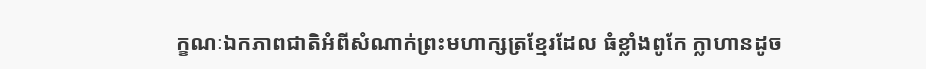ក្ខណៈឯកភាពជាតិអំពីសំណាក់ព្រះមហាក្សត្រខ្មែរដែល ធំខ្លាំងពូកែ ក្លាហានដូច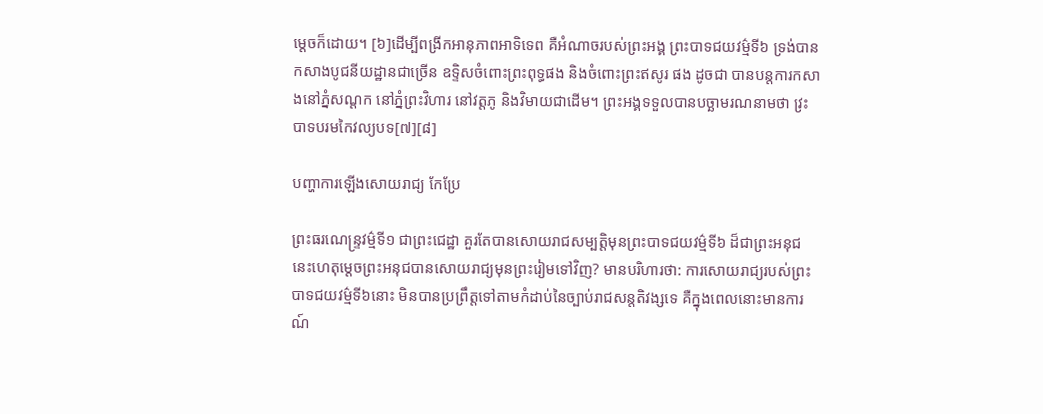ម្ដេចក៏ដោយ។ [៦]ដើម្បីពង្រីកអានុភាពអាទិទេព គឺអំណាចរបស់ព្រះអង្គ ព្រះបាទជយវម៌្មទី៦ ទ្រង់បានកសាងបូជនីយដ្ឋានជាច្រើន ឧទ្ទិសចំពោះព្រះពុទ្ធផង និងចំពោះព្រះឥសូរ ផង ដូចជា បានបន្តការកសាងនៅភ្នំសណ្ដក នៅភ្នំព្រះវិហារ នៅវត្តភូ និងវិមាយជាដើម។ ព្រះអង្គទទួលបានបច្ឆាមរណនាមថា វ្រះបាទបរមកៃវល្យបទ[៧][៨]

បញ្ហាការឡើងសោយរាជ្យ កែប្រែ

ព្រះធរណេន្ទ្រវម៌្មទី១ ជាព្រះជេដ្ឋា គួរតែបានសោយរាជសម្បត្តិមុនព្រះបាទជយវម៌្មទី៦ ដ៏ជាព្រះអនុជ នេះហេតុម្ដេចព្រះអនុជបានសោយរាជ្យមុនព្រះរៀមទៅវិញ? មានបរិហារថា: ការសោយរាជ្យរបស់ព្រះបាទជយវម៌្មទី៦នោះ មិនបានប្រព្រឹត្តទៅតាមកំដាប់នៃច្បាប់រាជសន្តតិវង្សទេ គឺក្នុងពេលនោះមានការណ៍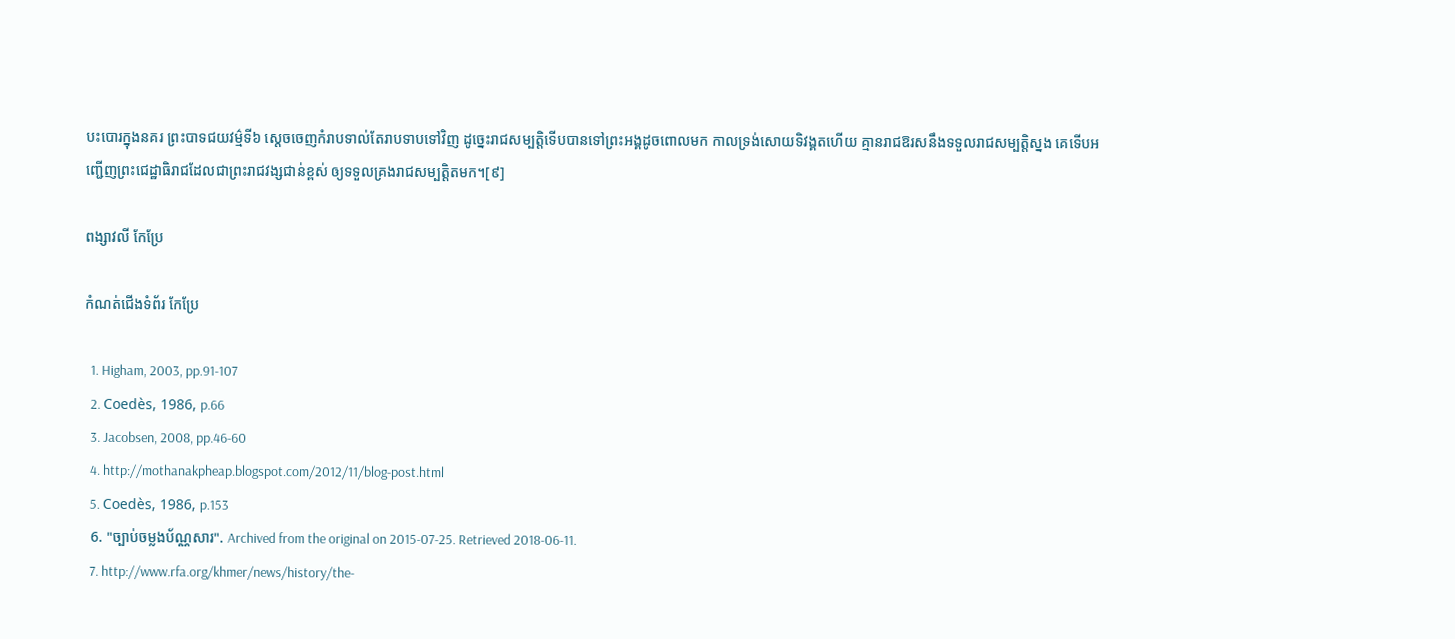បះបោរក្នុងនគរ ព្រះបាទជយវម៌្មទី៦ ស្ដេចចេញកំរាបទាល់តែរាបទាបទៅវិញ ដូច្នេះរាជសម្បត្តិទើបបានទៅព្រះអង្គដូចពោលមក កាលទ្រង់សោយទិវង្គតហើយ គ្មានរាជឱរសនឹងទទួលរាជសម្បត្តិស្នង គេទើបអញ្ជើញព្រះជេដ្ឋាធិរាជដែលជាព្រះរាជវង្សជាន់ខ្ពស់ ឲ្យទទួលគ្រងរាជសម្បត្តិតមក។[៩]

ពង្សាវលី កែប្រែ

កំណត់ជើងទំព័រ កែប្រែ

  1. Higham, 2003, pp.91-107
  2. Coedès, 1986, p.66
  3. Jacobsen, 2008, pp.46-60
  4. http://mothanakpheap.blogspot.com/2012/11/blog-post.html
  5. Coedès, 1986, p.153
  6. "ច្បាប់ចម្លងប័ណ្ណសារ". Archived from the original on 2015-07-25. Retrieved 2018-06-11.
  7. http://www.rfa.org/khmer/news/history/the-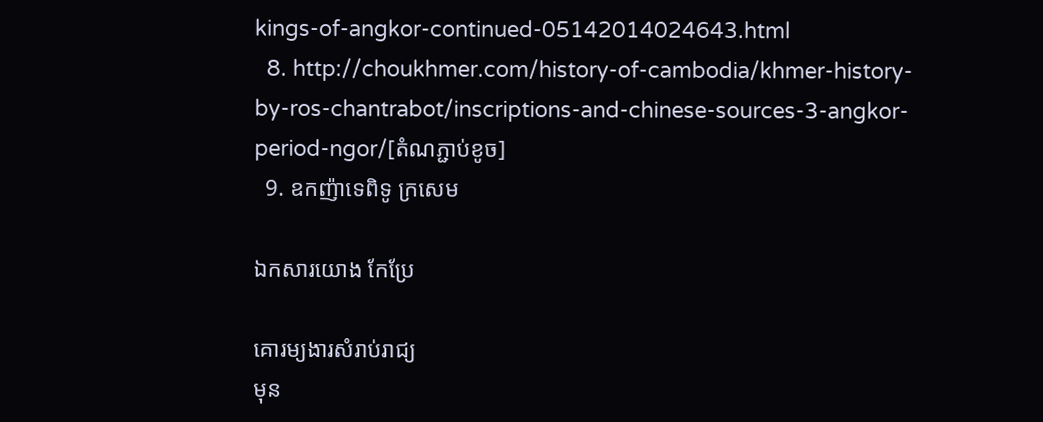kings-of-angkor-continued-05142014024643.html
  8. http://choukhmer.com/history-of-cambodia/khmer-history-by-ros-chantrabot/inscriptions-and-chinese-sources-3-angkor-period-ngor/[តំណភ្ជាប់ខូច]
  9. ឧកញ៉ាទេពិទូ ក្រសេម

ឯកសារយោង កែប្រែ

គោរម្យងារសំរាប់រាជ្យ
មុន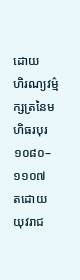ដោយ
ហិរណ្យវម៌្ម
ក្សត្រនៃមហិធរបុរ
១០៨០–១១០៧
តដោយ
យុវរាជ